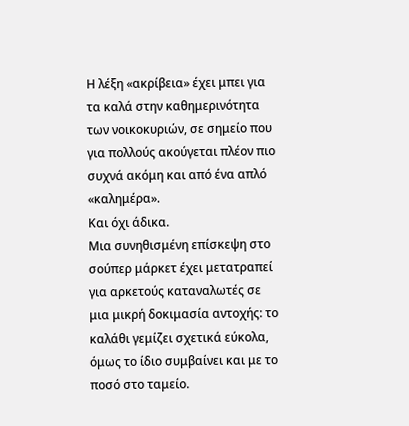Η λέξη «ακρίβεια» έχει μπει για τα καλά στην καθημερινότητα των νοικοκυριών, σε σημείο που για πολλούς ακούγεται πλέον πιο συχνά ακόμη και από ένα απλό «καλημέρα».
Και όχι άδικα.
Μια συνηθισμένη επίσκεψη στο σούπερ μάρκετ έχει μετατραπεί για αρκετούς καταναλωτές σε μια μικρή δοκιμασία αντοχής: το καλάθι γεμίζει σχετικά εύκολα, όμως το ίδιο συμβαίνει και με το ποσό στο ταμείο.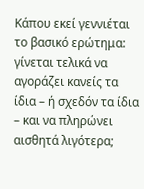Κάπου εκεί γεννιέται το βασικό ερώτημα: γίνεται τελικά να αγοράζει κανείς τα ίδια – ή σχεδόν τα ίδια – και να πληρώνει αισθητά λιγότερα;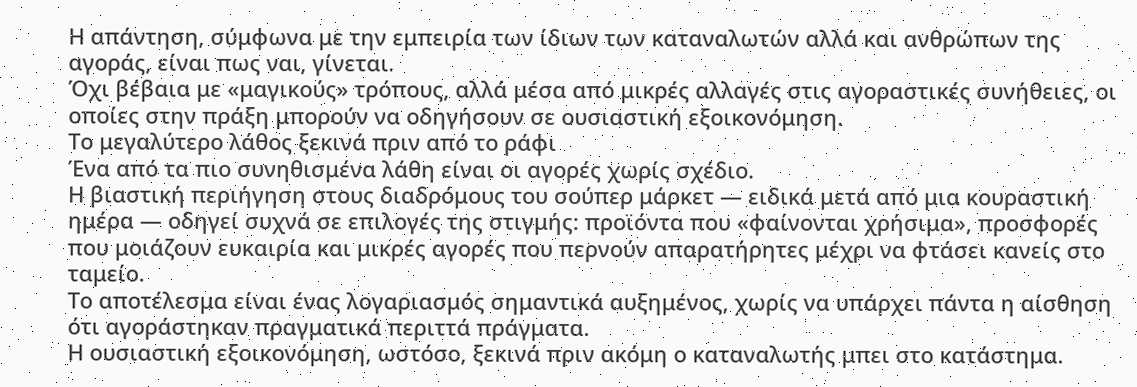Η απάντηση, σύμφωνα με την εμπειρία των ίδιων των καταναλωτών αλλά και ανθρώπων της αγοράς, είναι πως ναι, γίνεται.
Όχι βέβαια με «μαγικούς» τρόπους, αλλά μέσα από μικρές αλλαγές στις αγοραστικές συνήθειες, οι οποίες στην πράξη μπορούν να οδηγήσουν σε ουσιαστική εξοικονόμηση.
Το μεγαλύτερο λάθος ξεκινά πριν από το ράφι
Ένα από τα πιο συνηθισμένα λάθη είναι οι αγορές χωρίς σχέδιο.
Η βιαστική περιήγηση στους διαδρόμους του σούπερ μάρκετ — ειδικά μετά από μια κουραστική ημέρα — οδηγεί συχνά σε επιλογές της στιγμής: προϊόντα που «φαίνονται χρήσιμα», προσφορές που μοιάζουν ευκαιρία και μικρές αγορές που περνούν απαρατήρητες μέχρι να φτάσει κανείς στο ταμείο.
Το αποτέλεσμα είναι ένας λογαριασμός σημαντικά αυξημένος, χωρίς να υπάρχει πάντα η αίσθηση ότι αγοράστηκαν πραγματικά περιττά πράγματα.
Η ουσιαστική εξοικονόμηση, ωστόσο, ξεκινά πριν ακόμη ο καταναλωτής μπει στο κατάστημα.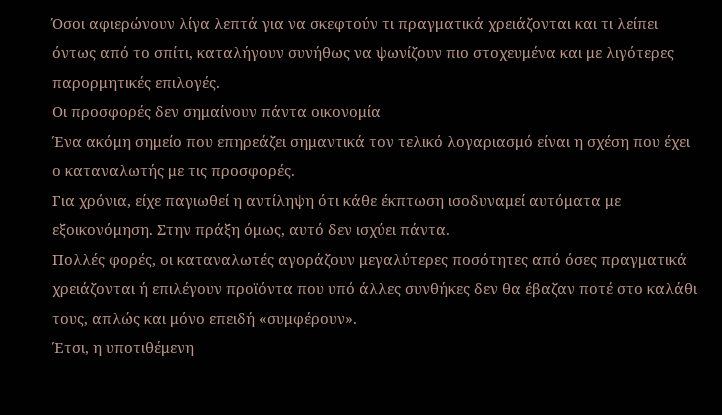Όσοι αφιερώνουν λίγα λεπτά για να σκεφτούν τι πραγματικά χρειάζονται και τι λείπει όντως από το σπίτι, καταλήγουν συνήθως να ψωνίζουν πιο στοχευμένα και με λιγότερες παρορμητικές επιλογές.
Οι προσφορές δεν σημαίνουν πάντα οικονομία
Ένα ακόμη σημείο που επηρεάζει σημαντικά τον τελικό λογαριασμό είναι η σχέση που έχει ο καταναλωτής με τις προσφορές.
Για χρόνια, είχε παγιωθεί η αντίληψη ότι κάθε έκπτωση ισοδυναμεί αυτόματα με εξοικονόμηση. Στην πράξη όμως, αυτό δεν ισχύει πάντα.
Πολλές φορές, οι καταναλωτές αγοράζουν μεγαλύτερες ποσότητες από όσες πραγματικά χρειάζονται ή επιλέγουν προϊόντα που υπό άλλες συνθήκες δεν θα έβαζαν ποτέ στο καλάθι τους, απλώς και μόνο επειδή «συμφέρουν».
Έτσι, η υποτιθέμενη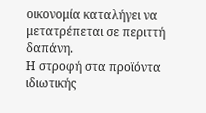οικονομία καταλήγει να μετατρέπεται σε περιττή δαπάνη.
Η στροφή στα προϊόντα ιδιωτικής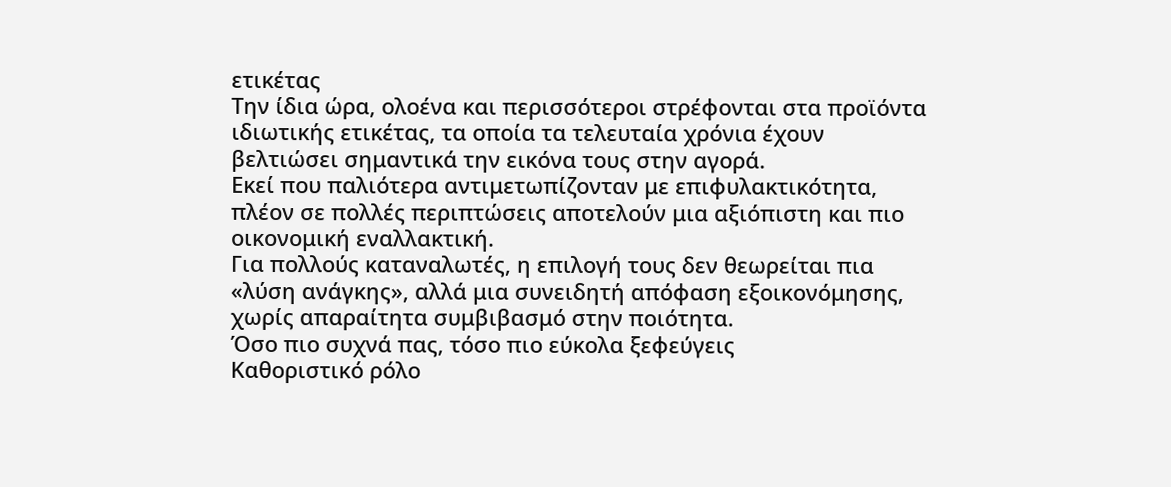ετικέτας
Την ίδια ώρα, ολοένα και περισσότεροι στρέφονται στα προϊόντα ιδιωτικής ετικέτας, τα οποία τα τελευταία χρόνια έχουν βελτιώσει σημαντικά την εικόνα τους στην αγορά.
Εκεί που παλιότερα αντιμετωπίζονταν με επιφυλακτικότητα, πλέον σε πολλές περιπτώσεις αποτελούν μια αξιόπιστη και πιο οικονομική εναλλακτική.
Για πολλούς καταναλωτές, η επιλογή τους δεν θεωρείται πια «λύση ανάγκης», αλλά μια συνειδητή απόφαση εξοικονόμησης, χωρίς απαραίτητα συμβιβασμό στην ποιότητα.
Όσο πιο συχνά πας, τόσο πιο εύκολα ξεφεύγεις
Καθοριστικό ρόλο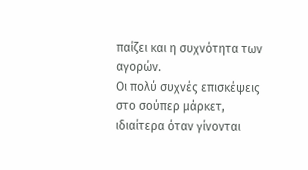παίζει και η συχνότητα των αγορών.
Οι πολύ συχνές επισκέψεις στο σούπερ μάρκετ, ιδιαίτερα όταν γίνονται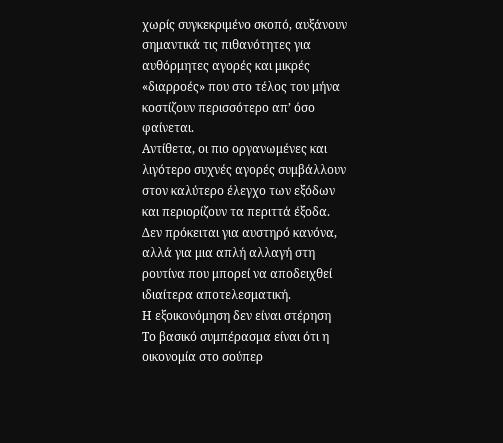χωρίς συγκεκριμένο σκοπό, αυξάνουν σημαντικά τις πιθανότητες για αυθόρμητες αγορές και μικρές «διαρροές» που στο τέλος του μήνα κοστίζουν περισσότερο απ’ όσο φαίνεται.
Αντίθετα, οι πιο οργανωμένες και λιγότερο συχνές αγορές συμβάλλουν στον καλύτερο έλεγχο των εξόδων και περιορίζουν τα περιττά έξοδα.
Δεν πρόκειται για αυστηρό κανόνα, αλλά για μια απλή αλλαγή στη ρουτίνα που μπορεί να αποδειχθεί ιδιαίτερα αποτελεσματική.
Η εξοικονόμηση δεν είναι στέρηση
Το βασικό συμπέρασμα είναι ότι η οικονομία στο σούπερ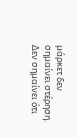μάρκετ δεν σημαίνει στέρηση.
Δεν σημαίνει ότι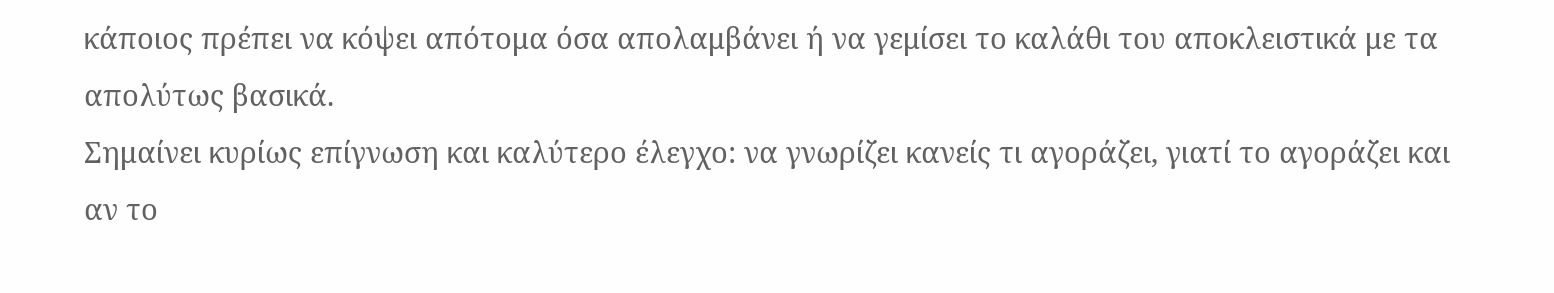κάποιος πρέπει να κόψει απότομα όσα απολαμβάνει ή να γεμίσει το καλάθι του αποκλειστικά με τα απολύτως βασικά.
Σημαίνει κυρίως επίγνωση και καλύτερο έλεγχο: να γνωρίζει κανείς τι αγοράζει, γιατί το αγοράζει και αν το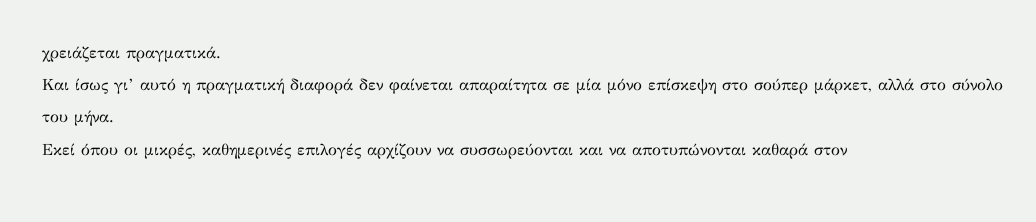χρειάζεται πραγματικά.
Και ίσως γι’ αυτό η πραγματική διαφορά δεν φαίνεται απαραίτητα σε μία μόνο επίσκεψη στο σούπερ μάρκετ, αλλά στο σύνολο του μήνα.
Εκεί όπου οι μικρές, καθημερινές επιλογές αρχίζουν να συσσωρεύονται και να αποτυπώνονται καθαρά στον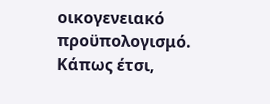οικογενειακό προϋπολογισμό.
Κάπως έτσι,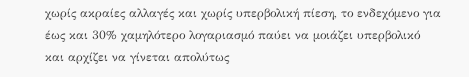χωρίς ακραίες αλλαγές και χωρίς υπερβολική πίεση, το ενδεχόμενο για έως και 30% χαμηλότερο λογαριασμό παύει να μοιάζει υπερβολικό και αρχίζει να γίνεται απολύτως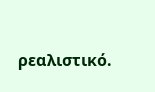ρεαλιστικό.